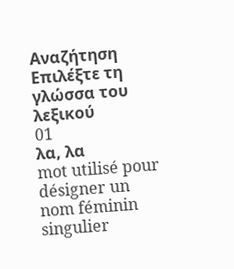Αναζήτηση
Επιλέξτε τη γλώσσα του λεξικού
01
λα, λα
mot utilisé pour désigner un nom féminin singulier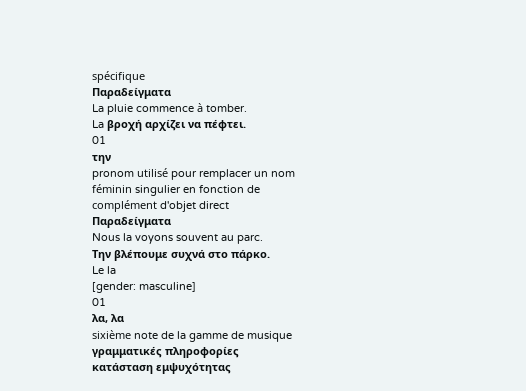spécifique
Παραδείγματα
La pluie commence à tomber.
La βροχή αρχίζει να πέφτει.
01
την
pronom utilisé pour remplacer un nom féminin singulier en fonction de complément d'objet direct
Παραδείγματα
Nous la voyons souvent au parc.
Την βλέπουμε συχνά στο πάρκο.
Le la
[gender: masculine]
01
λα, λα
sixième note de la gamme de musique
γραμματικές πληροφορίες
κατάσταση εμψυχότητας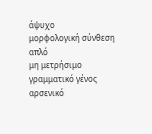άψυχο
μορφολογική σύνθεση
απλό
μη μετρήσιμο
γραμματικό γένος
αρσενικό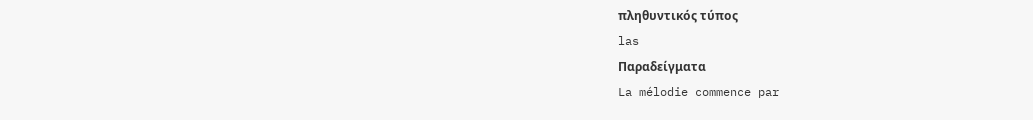πληθυντικός τύπος
las
Παραδείγματα
La mélodie commence par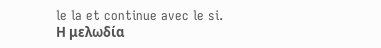le la et continue avec le si.
Η μελωδία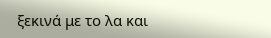ξεκινά με το λα και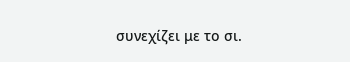συνεχίζει με το σι.